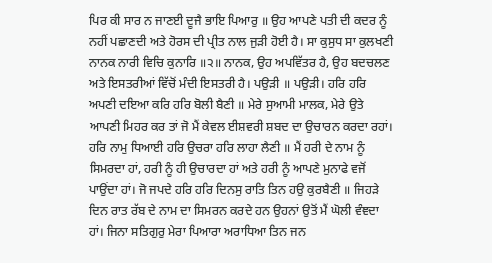ਪਿਰ ਕੀ ਸਾਰ ਨ ਜਾਣਈ ਦੂਜੈ ਭਾਇ ਪਿਆਰੁ ॥ ਉਹ ਆਪਣੇ ਪਤੀ ਦੀ ਕਦਰ ਨੂੰ ਨਹੀਂ ਪਛਾਣਦੀ ਅਤੇ ਹੋਰਸ ਦੀ ਪ੍ਰੀਤ ਨਾਲ ਜੁੜੀ ਹੋਈ ਹੈ। ਸਾ ਕੁਸੁਧ ਸਾ ਕੁਲਖਣੀ ਨਾਨਕ ਨਾਰੀ ਵਿਚਿ ਕੁਨਾਰਿ ॥੨॥ ਨਾਨਕ, ਉਹ ਅਪਵਿੱਤਰ ਹੈ, ਉਹ ਬਦਚਲਣ ਅਤੇ ਇਸਤਰੀਆਂ ਵਿੱਚੋਂ ਮੰਦੀ ਇਸਤਰੀ ਹੈ। ਪਉੜੀ ॥ ਪਉੜੀ। ਹਰਿ ਹਰਿ ਅਪਣੀ ਦਇਆ ਕਰਿ ਹਰਿ ਬੋਲੀ ਬੈਣੀ ॥ ਮੇਰੇ ਸੁਆਮੀ ਮਾਲਕ, ਮੇਰੇ ਉਤੇ ਆਪਣੀ ਮਿਹਰ ਕਰ ਤਾਂ ਜੋ ਮੈਂ ਕੇਵਲ ਈਸ਼ਵਰੀ ਸ਼ਬਦ ਦਾ ਉਚਾਰਨ ਕਰਦਾ ਰਹਾਂ। ਹਰਿ ਨਾਮੁ ਧਿਆਈ ਹਰਿ ਉਚਰਾ ਹਰਿ ਲਾਹਾ ਲੈਣੀ ॥ ਮੈਂ ਹਰੀ ਦੇ ਨਾਮ ਨੂੰ ਸਿਮਰਦਾ ਹਾਂ, ਹਰੀ ਨੂੰ ਹੀ ਉਚਾਰਦਾ ਹਾਂ ਅਤੇ ਹਰੀ ਨੂੰ ਆਪਣੇ ਮੁਨਾਫੇ ਵਜੋਂ ਪਾਉਂਦਾ ਹਾਂ। ਜੋ ਜਪਦੇ ਹਰਿ ਹਰਿ ਦਿਨਸੁ ਰਾਤਿ ਤਿਨ ਹਉ ਕੁਰਬੈਣੀ ॥ ਜਿਹੜੇ ਦਿਨ ਰਾਤ ਰੱਬ ਦੇ ਨਾਮ ਦਾ ਸਿਮਰਨ ਕਰਦੇ ਹਨ ਉਹਨਾਂ ਉਤੋਂ ਮੈਂ ਘੋਲੀ ਵੰਞਦਾ ਹਾਂ। ਜਿਨਾ ਸਤਿਗੁਰੁ ਮੇਰਾ ਪਿਆਰਾ ਅਰਾਧਿਆ ਤਿਨ ਜਨ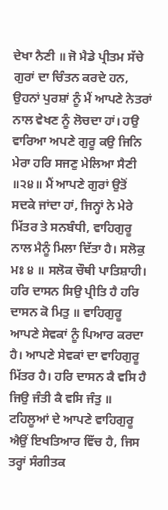ਦੇਖਾ ਨੈਣੀ ॥ ਜੋ ਮੈਡੇ ਪ੍ਰੀਤਮ ਸੱਚੇ ਗੁਰਾਂ ਦਾ ਚਿੰਤਨ ਕਰਦੇ ਹਨ, ਉਹਨਾਂ ਪੁਰਸ਼ਾਂ ਨੂੰ ਮੈਂ ਆਪਣੇ ਨੇਤਰਾਂ ਨਾਲ ਵੇਖਣ ਨੂੰ ਲੋਚਦਾ ਹਾਂ। ਹਉ ਵਾਰਿਆ ਅਪਣੇ ਗੁਰੂ ਕਉ ਜਿਨਿ ਮੇਰਾ ਹਰਿ ਸਜਣੁ ਮੇਲਿਆ ਸੈਣੀ ॥੨੪॥ ਮੈਂ ਆਪਣੇ ਗੁਰਾਂ ਉਤੋਂ ਸਦਕੇ ਜਾਂਦਾ ਹਾਂ, ਜਿਨ੍ਹਾਂ ਨੇ ਮੇਰੇ ਮਿੱਤਰ ਤੇ ਸਨਬੰਧੀ, ਵਾਹਿਗੁਰੂ ਨਾਲ ਮੈਨੂੰ ਮਿਲਾ ਦਿੱਤਾ ਹੈ। ਸਲੋਕੁ ਮਃ ੪ ॥ ਸਲੋਕ ਚੌਥੀ ਪਾਤਿਸ਼ਾਹੀ। ਹਰਿ ਦਾਸਨ ਸਿਉ ਪ੍ਰੀਤਿ ਹੈ ਹਰਿ ਦਾਸਨ ਕੋ ਮਿਤੁ ॥ ਵਾਹਿਗੁਰੂ ਆਪਣੇ ਸੇਵਕਾਂ ਨੂੰ ਪਿਆਰ ਕਰਦਾ ਹੈ। ਆਪਣੇ ਸੇਵਕਾਂ ਦਾ ਵਾਹਿਗੁਰੂ ਮਿੱਤਰ ਹੈ। ਹਰਿ ਦਾਸਨ ਕੈ ਵਸਿ ਹੈ ਜਿਉ ਜੰਤੀ ਕੈ ਵਸਿ ਜੰਤੁ ॥ ਟਹਿਲੂਆਂ ਦੇ ਆਪਣੇ ਵਾਹਿਗੁਰੂ ਐਉਂ ਇਖਤਿਆਰ ਵਿੱਚ ਹੈ, ਜਿਸ ਤਰ੍ਹਾਂ ਸੰਗੀਤਕ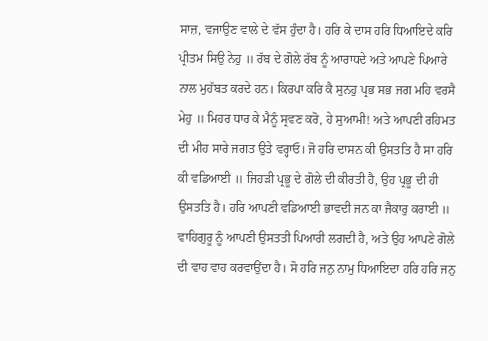ਸਾਜ਼, ਵਜਾਉਣ ਵਾਲੇ ਦੇ ਵੱਸ ਹੁੰਦਾ ਹੈ। ਹਰਿ ਕੇ ਦਾਸ ਹਰਿ ਧਿਆਇਦੇ ਕਰਿ ਪ੍ਰੀਤਮ ਸਿਉ ਨੇਹੁ ॥ ਰੱਬ ਦੇ ਗੋਲੇ ਰੱਬ ਨੂੰ ਆਰਾਧਦੇ ਅਤੇ ਆਪਣੇ ਪਿਆਰੇ ਨਾਲ ਮੁਹੱਬਤ ਕਰਦੇ ਹਨ। ਕਿਰਪਾ ਕਰਿ ਕੈ ਸੁਨਹੁ ਪ੍ਰਭ ਸਭ ਜਗ ਮਹਿ ਵਰਸੈ ਮੇਹੁ ॥ ਮਿਹਰ ਧਾਰ ਕੇ ਮੈਨੂੰ ਸ੍ਰਵਣ ਕਰੋ, ਹੇ ਸੁਆਮੀ! ਅਤੇ ਆਪਣੀ ਰਹਿਮਤ ਦੀ ਮੀਹ ਸਾਰੇ ਜਗਤ ਉਤੇ ਵਰ੍ਹਾਓ। ਜੋ ਹਰਿ ਦਾਸਨ ਕੀ ਉਸਤਤਿ ਹੈ ਸਾ ਹਰਿ ਕੀ ਵਡਿਆਈ ॥ ਜਿਹੜੀ ਪ੍ਰਭੂ ਦੇ ਗੋਲੇ ਦੀ ਕੀਰਤੀ ਹੈ, ਉਹ ਪ੍ਰਭੂ ਦੀ ਹੀ ਉਸਤਤਿ ਹੈ। ਹਰਿ ਆਪਣੀ ਵਡਿਆਈ ਭਾਵਦੀ ਜਨ ਕਾ ਜੈਕਾਰੁ ਕਰਾਈ ॥ ਵਾਹਿਗੁਰੂ ਨੂੰ ਆਪਣੀ ਉਸਤਤੀ ਪਿਆਰੀ ਲਗਦੀ ਹੈ, ਅਤੇ ਉਹ ਆਪਣੇ ਗੋਲੇ ਦੀ ਵਾਹ ਵਾਹ ਕਰਵਾਉਂਦਾ ਹੈ। ਸੋ ਹਰਿ ਜਨੁ ਨਾਮੁ ਧਿਆਇਦਾ ਹਰਿ ਹਰਿ ਜਨੁ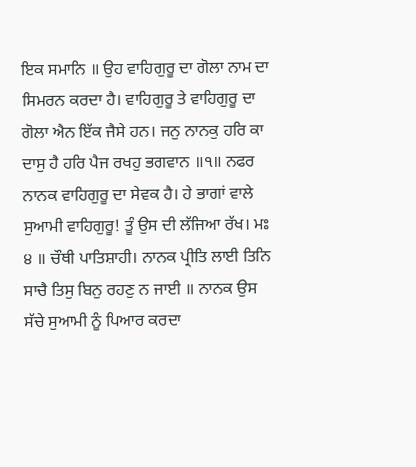ਇਕ ਸਮਾਨਿ ॥ ਉਹ ਵਾਹਿਗੁਰੂ ਦਾ ਗੋਲਾ ਨਾਮ ਦਾ ਸਿਮਰਨ ਕਰਦਾ ਹੈ। ਵਾਹਿਗੁਰੂ ਤੇ ਵਾਹਿਗੁਰੂ ਦਾ ਗੋਲਾ ਐਨ ਇੱਕ ਜੈਸੇ ਹਨ। ਜਨੁ ਨਾਨਕੁ ਹਰਿ ਕਾ ਦਾਸੁ ਹੈ ਹਰਿ ਪੈਜ ਰਖਹੁ ਭਗਵਾਨ ॥੧॥ ਨਫਰ ਨਾਨਕ ਵਾਹਿਗੁਰੂ ਦਾ ਸੇਵਕ ਹੈ। ਹੇ ਭਾਗਾਂ ਵਾਲੇ ਸੁਆਮੀ ਵਾਹਿਗੁਰੂ! ਤੂੰ ਉਸ ਦੀ ਲੱਜਿਆ ਰੱਖ। ਮਃ ੪ ॥ ਚੌਥੀ ਪਾਤਿਸ਼ਾਹੀ। ਨਾਨਕ ਪ੍ਰੀਤਿ ਲਾਈ ਤਿਨਿ ਸਾਚੈ ਤਿਸੁ ਬਿਨੁ ਰਹਣੁ ਨ ਜਾਈ ॥ ਨਾਨਕ ਉਸ ਸੱਚੇ ਸੁਆਮੀ ਨੂੰ ਪਿਆਰ ਕਰਦਾ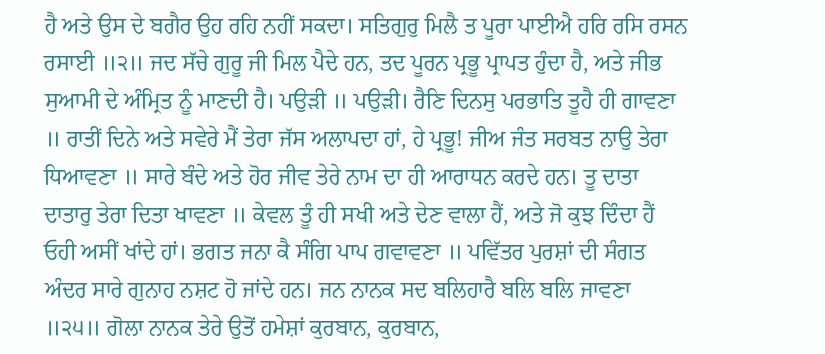ਹੈ ਅਤੇ ਉਸ ਦੇ ਬਗੈਰ ਉਹ ਰਹਿ ਨਹੀਂ ਸਕਦਾ। ਸਤਿਗੁਰੁ ਮਿਲੈ ਤ ਪੂਰਾ ਪਾਈਐ ਹਰਿ ਰਸਿ ਰਸਨ ਰਸਾਈ ॥੨॥ ਜਦ ਸੱਚੇ ਗੁਰੂ ਜੀ ਮਿਲ ਪੈਦੇ ਹਨ, ਤਦ ਪੂਰਨ ਪ੍ਰਭੂ ਪ੍ਰਾਪਤ ਹੁੰਦਾ ਹੈ, ਅਤੇ ਜੀਭ ਸੁਆਮੀ ਦੇ ਅੰਮ੍ਰਿਤ ਨੂੰ ਮਾਣਦੀ ਹੈ। ਪਉੜੀ ॥ ਪਉੜੀ। ਰੈਣਿ ਦਿਨਸੁ ਪਰਭਾਤਿ ਤੂਹੈ ਹੀ ਗਾਵਣਾ ॥ ਰਾਤੀਂ ਦਿਨੇ ਅਤੇ ਸਵੇਰੇ ਮੈਂ ਤੇਰਾ ਜੱਸ ਅਲਾਪਦਾ ਹਾਂ, ਹੇ ਪ੍ਰਭੂ! ਜੀਅ ਜੰਤ ਸਰਬਤ ਨਾਉ ਤੇਰਾ ਧਿਆਵਣਾ ॥ ਸਾਰੇ ਬੰਦੇ ਅਤੇ ਹੋਰ ਜੀਵ ਤੇਰੇ ਨਾਮ ਦਾ ਹੀ ਆਰਾਧਨ ਕਰਦੇ ਹਨ। ਤੂ ਦਾਤਾ ਦਾਤਾਰੁ ਤੇਰਾ ਦਿਤਾ ਖਾਵਣਾ ॥ ਕੇਵਲ ਤੂੰ ਹੀ ਸਖੀ ਅਤੇ ਦੇਣ ਵਾਲਾ ਹੈਂ, ਅਤੇ ਜੋ ਕੁਝ ਦਿੰਦਾ ਹੈਂ ਓਹੀ ਅਸੀਂ ਖਾਂਦੇ ਹਾਂ। ਭਗਤ ਜਨਾ ਕੈ ਸੰਗਿ ਪਾਪ ਗਵਾਵਣਾ ॥ ਪਵਿੱਤਰ ਪੁਰਸ਼ਾਂ ਦੀ ਸੰਗਤ ਅੰਦਰ ਸਾਰੇ ਗੁਨਾਹ ਨਸ਼ਟ ਹੋ ਜਾਂਦੇ ਹਨ। ਜਨ ਨਾਨਕ ਸਦ ਬਲਿਹਾਰੈ ਬਲਿ ਬਲਿ ਜਾਵਣਾ ॥੨੫॥ ਗੋਲਾ ਨਾਨਕ ਤੇਰੇ ਉਤੋਂ ਹਮੇਸ਼ਾਂ ਕੁਰਬਾਨ, ਕੁਰਬਾਨ,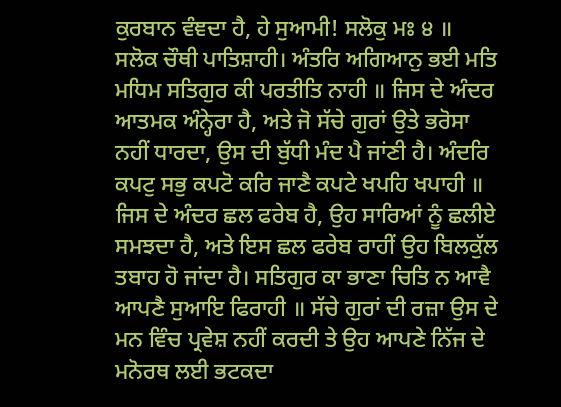ਕੁਰਬਾਨ ਵੰਞਦਾ ਹੈ, ਹੇ ਸੁਆਮੀ! ਸਲੋਕੁ ਮਃ ੪ ॥ ਸਲੋਕ ਚੌਥੀ ਪਾਤਿਸ਼ਾਹੀ। ਅੰਤਰਿ ਅਗਿਆਨੁ ਭਈ ਮਤਿ ਮਧਿਮ ਸਤਿਗੁਰ ਕੀ ਪਰਤੀਤਿ ਨਾਹੀ ॥ ਜਿਸ ਦੇ ਅੰਦਰ ਆਤਮਕ ਅੰਨ੍ਹੇਰਾ ਹੈ, ਅਤੇ ਜੋ ਸੱਚੇ ਗੁਰਾਂ ਉਤੇ ਭਰੋਸਾ ਨਹੀਂ ਧਾਰਦਾ, ਉਸ ਦੀ ਬੁੱਧੀ ਮੰਦ ਪੈ ਜਾਂਣੀ ਹੈ। ਅੰਦਰਿ ਕਪਟੁ ਸਭੁ ਕਪਟੋ ਕਰਿ ਜਾਣੈ ਕਪਟੇ ਖਪਹਿ ਖਪਾਹੀ ॥ ਜਿਸ ਦੇ ਅੰਦਰ ਛਲ ਫਰੇਬ ਹੈ, ਉਹ ਸਾਰਿਆਂ ਨੂੰ ਛਲੀਏ ਸਮਝਦਾ ਹੈ, ਅਤੇ ਇਸ ਛਲ ਫਰੇਬ ਰਾਹੀਂ ਉਹ ਬਿਲਕੁੱਲ ਤਬਾਹ ਹੋ ਜਾਂਦਾ ਹੈ। ਸਤਿਗੁਰ ਕਾ ਭਾਣਾ ਚਿਤਿ ਨ ਆਵੈ ਆਪਣੈ ਸੁਆਇ ਫਿਰਾਹੀ ॥ ਸੱਚੇ ਗੁਰਾਂ ਦੀ ਰਜ਼ਾ ਉਸ ਦੇ ਮਨ ਵਿੰਚ ਪ੍ਰਵੇਸ਼ ਨਹੀਂ ਕਰਦੀ ਤੇ ਉਹ ਆਪਣੇ ਨਿੱਜ ਦੇ ਮਨੋਰਥ ਲਈ ਭਟਕਦਾ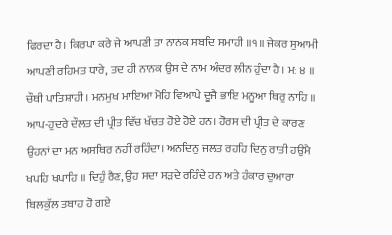ਫਿਰਦਾ ਹੈ। ਕਿਰਪਾ ਕਰੇ ਜੇ ਆਪਣੀ ਤਾ ਨਾਨਕ ਸਬਦਿ ਸਮਾਹੀ ॥੧॥ ਜੇਕਰ ਸੁਆਮੀ ਆਪਣੀ ਰਹਿਮਤ ਧਾਰੇ, ਤਦ ਹੀ ਨਾਨਕ ਉਸ ਦੇ ਨਾਮ ਅੰਦਰ ਲੀਨ ਹੁੰਦਾ ਹੈ। ਮਃ ੪ ॥ ਚੌਥੀ ਪਾਤਿਸ਼ਾਹੀ। ਮਨਮੁਖ ਮਾਇਆ ਮੋਹਿ ਵਿਆਪੇ ਦੂਜੈ ਭਾਇ ਮਨੂਆ ਥਿਰੁ ਨਾਹਿ ॥ ਆਪ-ਹੁਦਰੇ ਦੌਲਤ ਦੀ ਪ੍ਰੀਤ ਵਿੱਚ ਖੱਚਤ ਹੋਏ ਹੋਏ ਹਨ। ਹੋਰਸ ਦੀ ਪ੍ਰੀਤ ਦੇ ਕਾਰਣ ਉਹਨਾਂ ਦਾ ਮਨ ਅਸਥਿਰ ਨਹੀਂ ਰਹਿੰਦਾ। ਅਨਦਿਨੁ ਜਲਤ ਰਹਹਿ ਦਿਨੁ ਰਾਤੀ ਹਉਮੈ ਖਪਹਿ ਖਪਾਹਿ ॥ ਦਿਹੁੰ ਰੈਣ, ਉਹ ਸਦਾ ਸੜਦੇ ਰਹਿੰਦੇ ਹਨ ਅਤੇ ਹੰਕਾਰ ਦੁਆਰਾ ਬਿਲਕੁੱਲ ਤਬਾਹ ਹੋ ਗਏ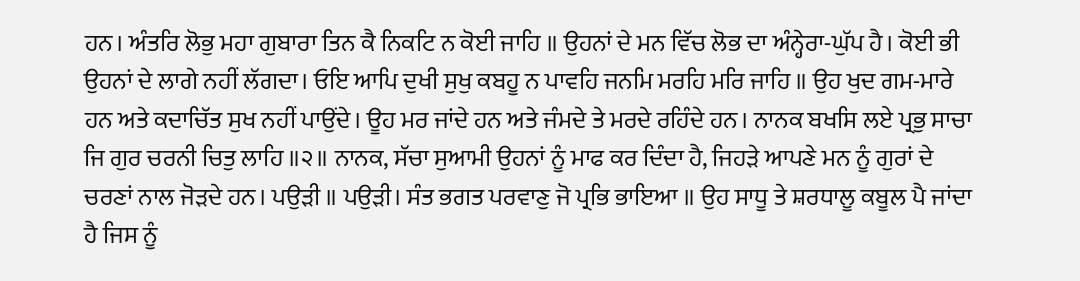ਹਨ। ਅੰਤਰਿ ਲੋਭੁ ਮਹਾ ਗੁਬਾਰਾ ਤਿਨ ਕੈ ਨਿਕਟਿ ਨ ਕੋਈ ਜਾਹਿ ॥ ਉਹਨਾਂ ਦੇ ਮਨ ਵਿੱਚ ਲੋਭ ਦਾ ਅੰਨ੍ਹੇਰਾ-ਘੁੱਪ ਹੈ। ਕੋਈ ਭੀ ਉਹਨਾਂ ਦੇ ਲਾਗੇ ਨਹੀਂ ਲੱਗਦਾ। ਓਇ ਆਪਿ ਦੁਖੀ ਸੁਖੁ ਕਬਹੂ ਨ ਪਾਵਹਿ ਜਨਮਿ ਮਰਹਿ ਮਰਿ ਜਾਹਿ ॥ ਉਹ ਖੁਦ ਗਮ-ਮਾਰੇ ਹਨ ਅਤੇ ਕਦਾਚਿੱਤ ਸੁਖ ਨਹੀਂ ਪਾਉਂਦੇ। ਊਹ ਮਰ ਜਾਂਦੇ ਹਨ ਅਤੇ ਜੰਮਦੇ ਤੇ ਮਰਦੇ ਰਹਿੰਦੇ ਹਨ। ਨਾਨਕ ਬਖਸਿ ਲਏ ਪ੍ਰਭੁ ਸਾਚਾ ਜਿ ਗੁਰ ਚਰਨੀ ਚਿਤੁ ਲਾਹਿ ॥੨॥ ਨਾਨਕ, ਸੱਚਾ ਸੁਆਮੀ ਉਹਨਾਂ ਨੂੰ ਮਾਫ ਕਰ ਦਿੰਦਾ ਹੈ, ਜਿਹੜੇ ਆਪਣੇ ਮਨ ਨੂੰ ਗੁਰਾਂ ਦੇ ਚਰਣਾਂ ਨਾਲ ਜੋੜਦੇ ਹਨ। ਪਉੜੀ ॥ ਪਉੜੀ। ਸੰਤ ਭਗਤ ਪਰਵਾਣੁ ਜੋ ਪ੍ਰਭਿ ਭਾਇਆ ॥ ਉਹ ਸਾਧੂ ਤੇ ਸ਼ਰਧਾਲੂ ਕਬੂਲ ਪੈ ਜਾਂਦਾ ਹੈ ਜਿਸ ਨੂੰ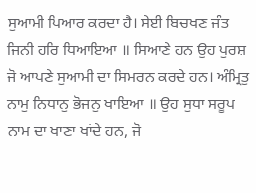ਸੁਆਮੀ ਪਿਆਰ ਕਰਦਾ ਹੈ। ਸੇਈ ਬਿਚਖਣ ਜੰਤ ਜਿਨੀ ਹਰਿ ਧਿਆਇਆ ॥ ਸਿਆਣੇ ਹਨ ਉਹ ਪੁਰਸ਼ ਜੋ ਆਪਣੇ ਸੁਆਮੀ ਦਾ ਸਿਮਰਨ ਕਰਦੇ ਹਨ। ਅੰਮ੍ਰਿਤੁ ਨਾਮੁ ਨਿਧਾਨੁ ਭੋਜਨੁ ਖਾਇਆ ॥ ਉਹ ਸੁਧਾ ਸਰੂਪ ਨਾਮ ਦਾ ਖਾਣਾ ਖਾਂਦੇ ਹਨ, ਜੋ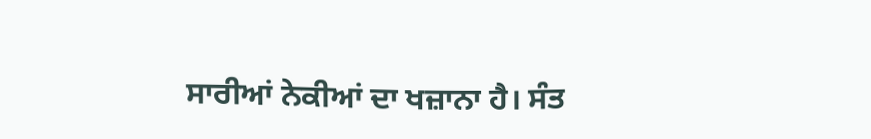ਸਾਰੀਆਂ ਨੇਕੀਆਂ ਦਾ ਖਜ਼ਾਨਾ ਹੈ। ਸੰਤ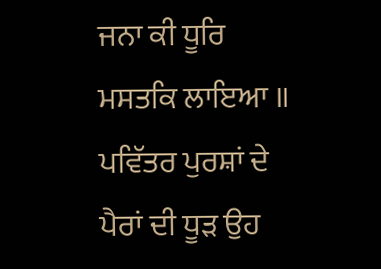ਜਨਾ ਕੀ ਧੂਰਿ ਮਸਤਕਿ ਲਾਇਆ ॥ ਪਵਿੱਤਰ ਪੁਰਸ਼ਾਂ ਦੇ ਪੈਰਾਂ ਦੀ ਧੂੜ ਉਹ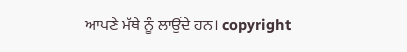ਆਪਣੇ ਮੱਥੇ ਨੂੰ ਲਾਉਂਦੇ ਹਨ। copyright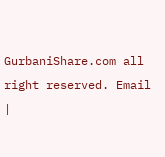GurbaniShare.com all right reserved. Email |